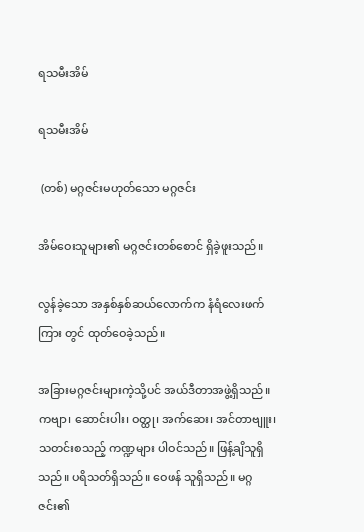ရသမီးအိမ်

ရသမီးအိမ်

 (တစ်) မဂ္ဂဇင်းမဟုတ်သော မဂ္ဂဇင်း

အိမ်ဝေးသူများ၏ မဂ္ဂဇင်းတစ်စောင် ရှိခဲ့ဖူးသည်။

လွန်ခဲ့သော အနှစ်နှစ်ဆယ်လောက်က နံရံလေးဖက်ကြား တွင် ထုတ်ဝေခဲ့သည်။

အခြားမဂ္ဂဇင်းများကဲ့သို့ပင် အယ်ဒီတာအဖွဲ့ရှိသည်။ ကဗျာ၊ ဆောင်းပါး၊ ဝတ္ထု၊ အက်ဆေး၊ အင်တာဗျူး၊ သတင်းစသည့် ကဏ္ဍများ ပါဝင်သည်။ ဖြန့်ချိသူရှိသည်။ ပရိသတ်ရှိသည်။ ဝေဖန် သူရှိသည်။ မဂ္ဂဇင်း၏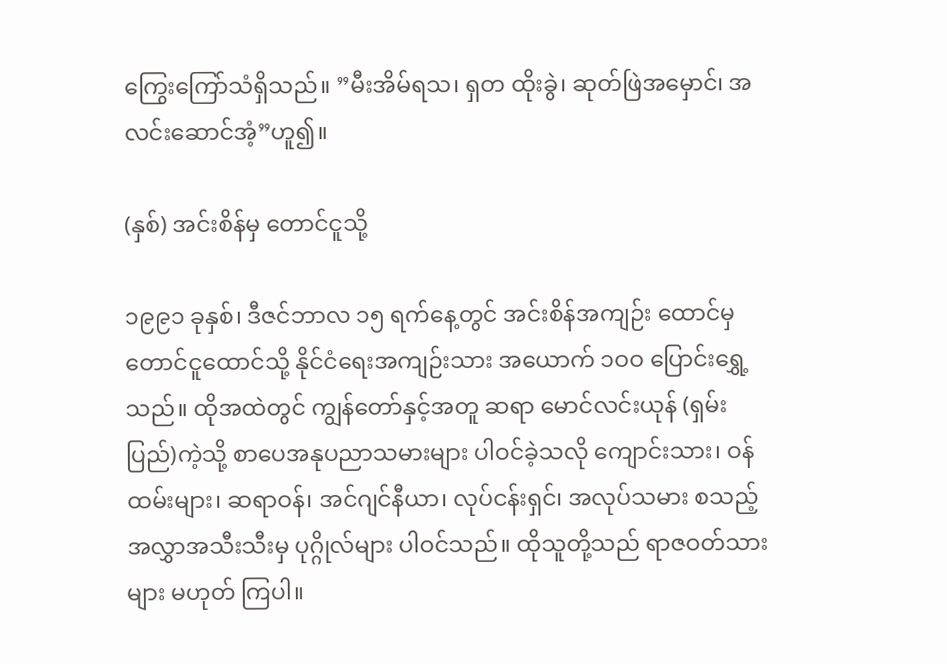ကြွေးကြော်သံရှိသည်။ ”မီးအိမ်ရသ၊ ရှတ ထိုးခွဲ၊ ဆုတ်ဖြဲအမှောင်၊ အလင်းဆောင်အံ့”ဟူ၍။

(နှစ်) အင်းစိန်မှ တောင်ငူသို့

၁၉၉၁ ခုနှစ်၊ ဒီဇင်ဘာလ ၁၅ ရက်နေ့တွင် အင်းစိန်အကျဉ်း ထောင်မှ တောင်ငူထောင်သို့ နိုင်ငံရေးအကျဉ်းသား အယောက် ၁ဝဝ ပြောင်းရွှေ့သည်။ ထိုအထဲတွင် ကျွန်တော်နှင့်အတူ ဆရာ မောင်လင်းယုန် (ရှမ်းပြည်)ကဲ့သို့ စာပေအနုပညာသမားများ ပါဝင်ခဲ့သလို ကျောင်းသား၊ ဝန်ထမ်းများ၊ ဆရာဝန်၊ အင်ဂျင်နီယာ၊ လုပ်ငန်းရှင်၊ အလုပ်သမား စသည့် အလွှာအသီးသီးမှ ပုဂ္ဂိုလ်များ ပါဝင်သည်။ ထိုသူတို့သည် ရာဇဝတ်သားများ မဟုတ် ကြပါ။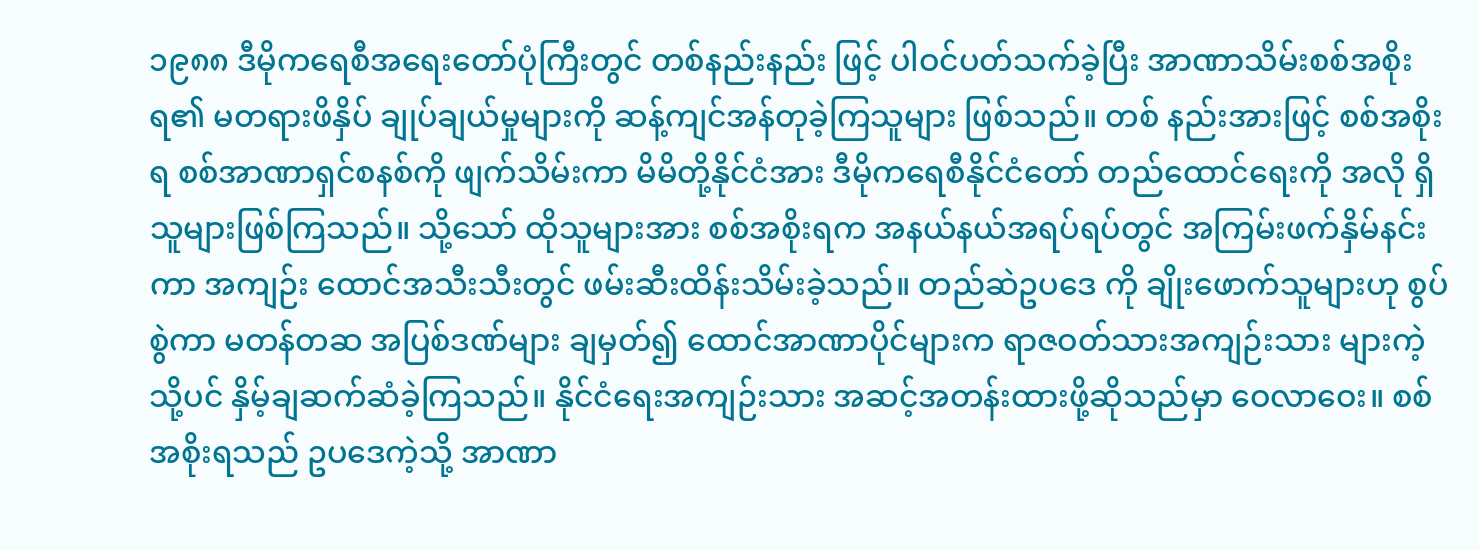၁၉၈၈ ဒီမိုကရေစီအရေးတော်ပုံကြီးတွင် တစ်နည်းနည်း ဖြင့် ပါဝင်ပတ်သက်ခဲ့ပြီး အာဏာသိမ်းစစ်အစိုးရ၏ မတရားဖိနှိပ် ချုပ်ချယ်မှုများကို ဆန့်ကျင်အန်တုခဲ့ကြသူများ ဖြစ်သည်။ တစ် နည်းအားဖြင့် စစ်အစိုးရ စစ်အာဏာရှင်စနစ်ကို ဖျက်သိမ်းကာ မိမိတို့နိုင်ငံအား ဒီမိုကရေစီနိုင်ငံတော် တည်ထောင်ရေးကို အလို ရှိသူများဖြစ်ကြသည်။ သို့သော် ထိုသူများအား စစ်အစိုးရက အနယ်နယ်အရပ်ရပ်တွင် အကြမ်းဖက်နှိမ်နင်းကာ အကျဉ်း ထောင်အသီးသီးတွင် ဖမ်းဆီးထိန်းသိမ်းခဲ့သည်။ တည်ဆဲဥပဒေ ကို ချိုးဖောက်သူများဟု စွပ်စွဲကာ မတန်တဆ အပြစ်ဒဏ်များ ချမှတ်၍ ထောင်အာဏာပိုင်များက ရာဇဝတ်သားအကျဉ်းသား များကဲ့သို့ပင် နှိမ့်ချဆက်ဆံခဲ့ကြသည်။ နိုင်ငံရေးအကျဉ်းသား အဆင့်အတန်းထားဖို့ဆိုသည်မှာ ဝေလာဝေး။ စစ်အစိုးရသည် ဥပဒေကဲ့သို့ အာဏာ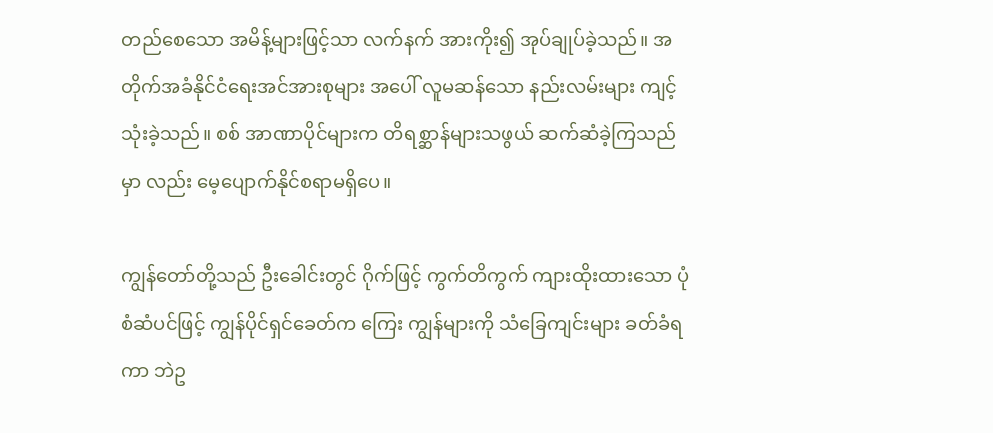တည်စေသော အမိန့်များဖြင့်သာ လက်နက် အားကိုး၍ အုပ်ချုပ်ခဲ့သည်။ အတိုက်အခံနိုင်ငံရေးအင်အားစုများ အပေါ် လူမဆန်သော နည်းလမ်းများ ကျင့်သုံးခဲ့သည်။ စစ် အာဏာပိုင်များက တိရစ္ဆာန်များသဖွယ် ဆက်ဆံခဲ့ကြသည်မှာ လည်း မေ့ပျောက်နိုင်စရာမရှိပေ။

ကျွန်တော်တို့သည် ဦးခေါင်းတွင် ဂိုက်ဖြင့် ကွက်တိကွက် ကျားထိုးထားသော ပုံစံဆံပင်ဖြင့် ကျွန်ပိုင်ရှင်ခေတ်က ကြေး ကျွန်များကို သံခြေကျင်းများ ခတ်ခံရကာ ဘဲဥ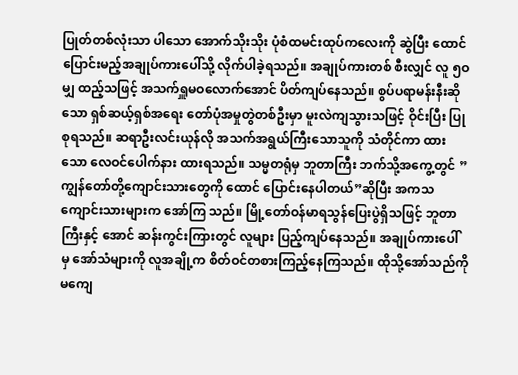ပြုတ်တစ်လုံးသာ ပါသော အောက်သိုးသိုး ပုံစံထမင်းထုပ်ကလေးကို ဆွဲပြီး ထောင် ပြောင်းမည့်အချုပ်ကားပေါ်သို့ လိုက်ပါခဲ့ရသည်။ အချုပ်ကားတစ် စီးလျှင် လူ ၅ဝ မျှ ထည့်သဖြင့် အသက်ရှူမဝလောက်အောင် ပိတ်ကျပ်နေသည်။ စွပ်ပရာမန်းနီးဆိုသော ရှစ်ဆယ့်ရှစ်အရေး တော်ပုံအမှုတွဲတစ်ဦးမှာ မူးလဲကျသွားသဖြင့် ဝိုင်းပြီး ပြုစုရသည်။ ဆရာဦးလင်းယုန်လို အသက်အရွယ်ကြီးသောသူကို သံတိုင်ကာ ထားသော လေဝင်ပေါက်နား ထားရသည်။ သမ္မတရုံမှ ဘူတာကြီး ဘက်သို့အကွေ့တွင် ”ကျွန်တော်တို့ကျောင်းသားတွေကို ထောင် ပြောင်းနေပါတယ်”ဆိုပြီး အကသကျောင်းသားများက အော်ကြ သည်။ မြို့တော်ဝန်မာရသွန်ပြေးပွဲရှိသဖြင့် ဘူတာကြီးနှင့် အောင် ဆန်းကွင်းကြားတွင် လူများ ပြည့်ကျပ်နေသည်။ အချုပ်ကားပေါ် မှ အော်သံများကို လူအချို့က စိတ်ဝင်တစားကြည့်နေကြသည်။ ထိုသို့အော်သည်ကို မကျေ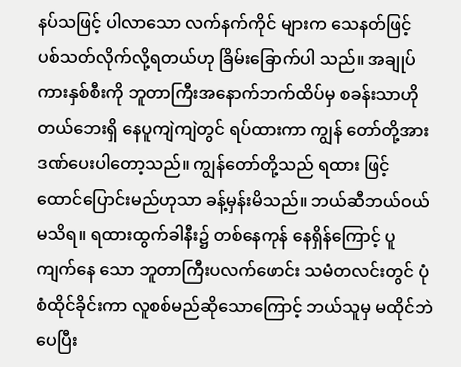နပ်သဖြင့် ပါလာသော လက်နက်ကိုင် များက သေနတ်ဖြင့် ပစ်သတ်လိုက်လို့ရတယ်ဟု ခြိမ်းခြောက်ပါ သည်။ အချုပ်ကားနှစ်စီးကို ဘူတာကြီးအနောက်ဘက်ထိပ်မှ စခန်းသာဟိုတယ်ဘေးရှိ နေပူကျဲကျဲတွင် ရပ်ထားကာ ကျွန် တော်တို့အား ဒဏ်ပေးပါတော့သည်။ ကျွန်တော်တို့သည် ရထား ဖြင့် ထောင်ပြောင်းမည်ဟုသာ ခန့်မှန်းမိသည်။ ဘယ်ဆီဘယ်ဝယ် မသိရ။ ရထားထွက်ခါနီး၌ တစ်နေကုန် နေရှိန်ကြောင့် ပူကျက်နေ သော ဘူတာကြီးပလက်ဖောင်း သမံတလင်းတွင် ပုံစံထိုင်ခိုင်းကာ လူစစ်မည်ဆိုသောကြောင့် ဘယ်သူမှ မထိုင်ဘဲ ပေပြီး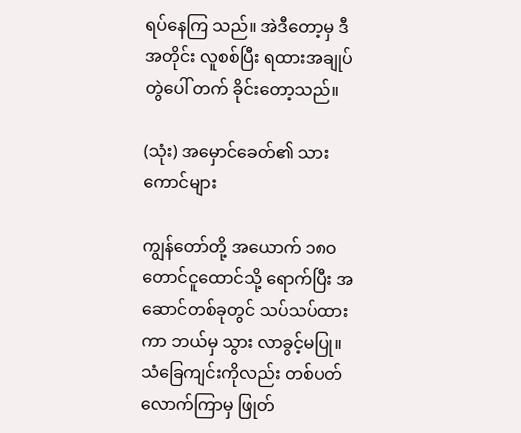ရပ်နေကြ သည်။ အဲဒီတော့မှ ဒီအတိုင်း လူစစ်ပြီး ရထားအချုပ်တွဲပေါ် တက် ခိုင်းတော့သည်။

(သုံး) အမှောင်ခေတ်၏ သားကောင်များ

ကျွန်တော်တို့ အယောက် ၁၈ဝ တောင်ငူထောင်သို့ ရောက်ပြီး အဆောင်တစ်ခုတွင် သပ်သပ်ထားကာ ဘယ်မှ သွား လာခွင့်မပြု။ သံခြေကျင်းကိုလည်း တစ်ပတ်လောက်ကြာမှ ဖြုတ်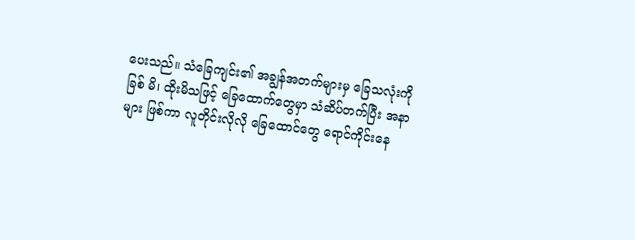ပေးသည်။ သံခြေကျင်း၏ အချွန်အတက်များမှ ခြေသလုံးကို ခြစ် မိ၊ ထိုးမိသဖြင့် ခြေထောက်တွေမှာ သံဆိပ်တက်ပြီး အနာများ ဖြစ်ကာ လူတိုင်းလိုလို ခြေထောင်တွေ ရောင်ကိုင်းနေ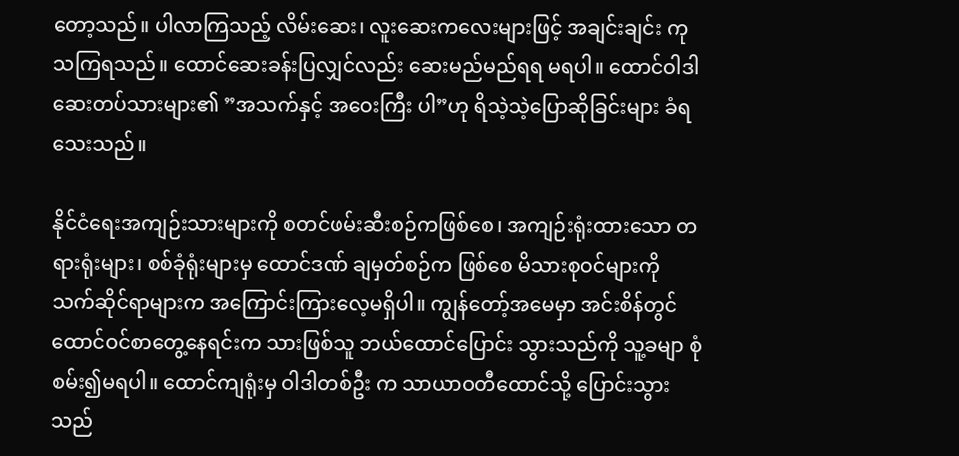တော့သည်။ ပါလာကြသည့် လိမ်းဆေး၊ လူးဆေးကလေးများဖြင့် အချင်းချင်း ကုသကြရသည်။ ထောင်ဆေးခန်းပြလျှင်လည်း ဆေးမည်မည်ရရ မရပါ။ ထောင်ဝါဒါဆေးတပ်သားများ၏ ”အသက်နှင့် အဝေးကြီး ပါ”ဟု ရိသဲ့သဲ့ပြောဆိုခြင်းများ ခံရသေးသည်။

နိုင်ငံရေးအကျဉ်းသားများကို စတင်ဖမ်းဆီးစဉ်ကဖြစ်စေ၊ အကျဉ်းရုံးထားသော တရားရုံးများ၊ စစ်ခုံရုံးများမှ ထောင်ဒဏ် ချမှတ်စဉ်က ဖြစ်စေ မိသားစုဝင်များကို သက်ဆိုင်ရာများက အကြောင်းကြားလေ့မရှိပါ။ ကျွန်တော့်အမေမှာ အင်းစိန်တွင် ထောင်ဝင်စာတွေ့နေရင်းက သားဖြစ်သူ ဘယ်ထောင်ပြောင်း သွားသည်ကို သူ့ခမျာ စုံစမ်း၍မရပါ။ ထောင်ကျရုံးမှ ဝါဒါတစ်ဦး က သာယာဝတီထောင်သို့ ပြောင်းသွားသည်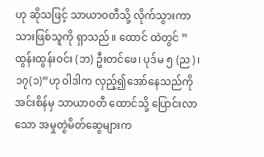ဟု ဆိုသဖြင့် သာယာဝတီသို့ လိုက်သွားကာ သားဖြစ်သူကို ရှာသည်။ ထောင် ထဲတွင် ”ထွန်းထွန်းဝင်း (ဘ) ဦးတင်ဖေ၊ ပုဒ်မ ၅ (ည)၊ ၁၇(၁)”ဟု ဝါဒါက လှည့်၍အော်နေသည်ကို အင်းစိန်မှ သာယာဝတီ ထောင်သို့ ပြောင်းလာသော အမှုတွဲမိတ်ဆွေများက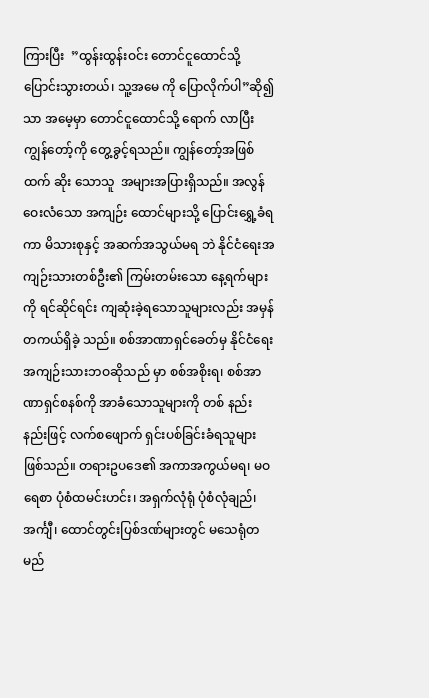ကြားပြီး  ”ထွန်းထွန်းဝင်း တောင်ငူထောင်သို့ ပြောင်းသွားတယ်၊ သူ့အမေ ကို ပြောလိုက်ပါ”ဆို၍သာ အမေ့မှာ တောင်ငူထောင်သို့ ရောက် လာပြီး ကျွန်တော့်ကို တွေ့ခွင့်ရသည်။ ကျွန်တော့်အဖြစ်ထက် ဆိုး သောသူ  အများအပြားရှိသည်။ အလွန်ဝေးလံသော အကျဉ်း ထောင်များသို့ ပြောင်းရွှေ့ခံရကာ မိသားစုနှင့် အဆက်အသွယ်မရ ဘဲ နိုင်ငံရေးအကျဉ်းသားတစ်ဦး၏ ကြမ်းတမ်းသော နေ့ရက်များ ကို ရင်ဆိုင်ရင်း ကျဆုံးခဲ့ရသောသူများလည်း အမှန်တကယ်ရှိခဲ့ သည်။ စစ်အာဏာရှင်ခေတ်မှ နိုင်ငံရေးအကျဉ်းသားဘဝဆိုသည် မှာ စစ်အစိုးရ၊ စစ်အာဏာရှင်စနစ်ကို အာခံသောသူများကို တစ် နည်းနည်းဖြင့် လက်စဖျောက် ရှင်းပစ်ခြင်းခံရသူများဖြစ်သည်။ တရားဥပဒေ၏ အကာအကွယ်မရ၊ မဝရေစာ ပုံစံထမင်းဟင်း၊ အရှက်လုံရုံ ပုံစံလုံချည်၊ အင်္ကျီ၊ ထောင်တွင်းပြစ်ဒဏ်များတွင် မသေရုံတမည်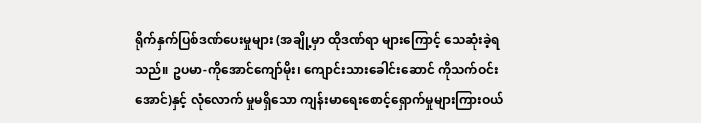ရိုက်နှက်ပြစ်ဒဏ်ပေးမှုများ (အချို့မှာ ထိုဒဏ်ရာ များကြောင့် သေဆုံးခဲ့ရသည်။ ဥပမာ-ကိုအောင်ကျော်မိုး၊ ကျောင်းသားခေါင်းဆောင် ကိုသက်ဝင်းအောင်)နှင့် လုံလောက် မှုမရှိသော ကျန်းမာရေးစောင့်ရှောက်မှုများကြားဝယ်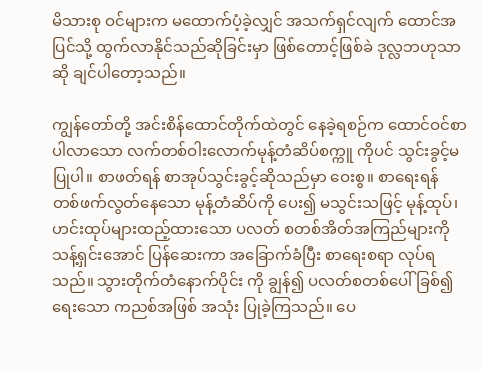မိသားစု ဝင်များက မထောက်ပံ့ခဲ့လျှင် အသက်ရှင်လျက် ထောင်အပြင်သို့ ထွက်လာနိုင်သည်ဆိုခြင်းမှာ ဖြစ်တောင့်ဖြစ်ခဲ ဒုလ္လဘဟုသာ ဆို ချင်ပါတော့သည်။

ကျွန်တော်တို့ အင်းစိန်ထောင်တိုက်ထဲတွင် နေခဲ့ရစဉ်က ထောင်ဝင်စာပါလာသော လက်တစ်ဝါးလောက်မုန့်တံဆိပ်စက္ကူ ကိုပင် သွင်းခွင့်မပြုပါ။ စာဖတ်ရန် စာအုပ်သွင်းခွင့်ဆိုသည်မှာ ဝေးစွ။ စာရေးရန် တစ်ဖက်လွတ်နေသော မုန့်တံဆိပ်ကို ပေး၍ မသွင်းသဖြင့် မုန့်ထုပ်၊ ဟင်းထုပ်များထည့်ထားသော ပလတ် စတစ်အိတ်အကြည်များကို သန့်ရှင်းအောင် ပြန်ဆေးကာ အခြောက်ခံပြီး စာရေးစရာ လုပ်ရသည်။ သွားတိုက်တံနောက်ပိုင်း ကို ချွန်၍ ပလတ်စတစ်ပေါ် ခြစ်၍ရေးသော ကညစ်အဖြစ် အသုံး ပြုခဲ့ကြသည်။ ပေ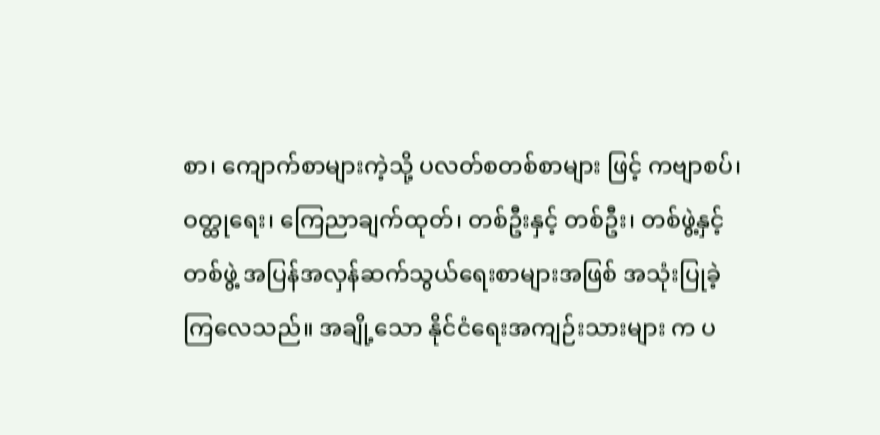စာ၊ ကျောက်စာများကဲ့သို့ ပလတ်စတစ်စာများ ဖြင့် ကဗျာစပ်၊ ဝတ္ထုရေး၊ ကြေညာချက်ထုတ်၊ တစ်ဦးနှင့် တစ်ဦး၊ တစ်ဖွဲ့နှင့် တစ်ဖွဲ့ အပြန်အလှန်ဆက်သွယ်ရေးစာများအဖြစ် အသုံးပြုခဲ့ကြလေသည်။ အချို့သော နိုင်ငံရေးအကျဉ်းသားများ က ပ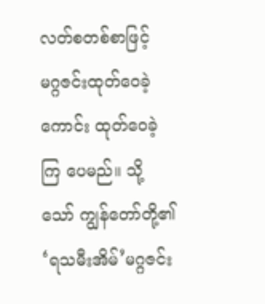လတ်စတစ်စာဖြင့် မဂ္ဂဇင်းထုတ်ဝေခဲ့ကောင်း ထုတ်ဝေခဲ့ကြ ပေမည်။ သို့သော် ကျွန်တော်တို့၏ ‘ရသမီးအိမ်’မဂ္ဂဇင်း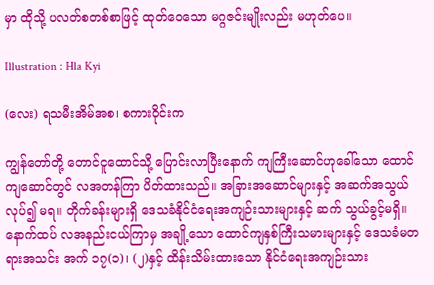မှာ ထိုသို့ ပလတ်စတစ်စာဖြင့် ထုတ်ဝေသော မဂ္ဂဇင်းမျိုးလည်း မဟုတ်ပေ။

Illustration : Hla Kyi

(လေး) ရသမီးအိမ်အစ၊ စကားဝိုင်းက

ကျွန်တော်တို့ တောင်ငူထောင်သို့ ပြောင်းလာပြီးနောက် ကျကြီးဆောင်ဟုခေါ်သော ထောင်ကျဆောင်တွင် လအတန်ကြာ ပိတ်ထားသည်။ အခြားအဆောင်များနှင့် အဆက်အသွယ်လုပ်၍ မရ။ တိုက်ခန်းများရှိ ဒေသခံနိုင်ငံရေးအကျဉ်းသားများနှင့် ဆက် သွယ်ခွင့်မရှိ။ နောက်ထပ် လအနည်းငယ်ကြာမှ အချို့သော ထောင်ကျနှစ်ကြီးသမားများနှင့် ဒေသခံမတရားအသင်း အက် ၁၇(၁)၊ (၂)နှင့် ထိန်းသိမ်းထားသော နိုင်ငံရေးအကျဉ်းသား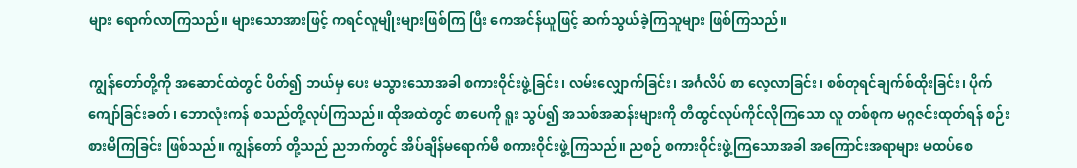များ ရောက်လာကြသည်။ များသောအားဖြင့် ကရင်လူမျိုးများဖြစ်ကြ ပြီး ကေအင်န်ယူဖြင့် ဆက်သွယ်ခဲ့ကြသူများ ဖြစ်ကြသည်။

ကျွန်တော်တို့ကို အဆောင်ထဲတွင် ပိတ်၍ ဘယ်မှ ပေး မသွားသောအခါ စကားဝိုင်းဖွဲ့ခြင်း၊ လမ်းလျှောက်ခြင်း၊ အင်္ဂလိပ် စာ လေ့လာခြင်း၊ စစ်တုရင်ချက်စ်ထိုးခြင်း၊ ပိုက်ကျော်ခြင်းခတ်၊ ဘောလုံးကန် စသည်တို့လုပ်ကြသည်။ ထိုအထဲတွင် စာပေကို ရူး သွပ်၍ အသစ်အဆန်းများကို တီထွင်လုပ်ကိုင်လိုကြသော လူ တစ်စုက မဂ္ဂဇင်းထုတ်ရန် စဉ်းစားမိကြခြင်း ဖြစ်သည်။ ကျွန်တော် တို့သည် ညဘက်တွင် အိပ်ချိန်မရောက်မီ စကားဝိုင်းဖွဲ့ကြသည်။ ညစဉ် စကားဝိုင်းဖွဲ့ကြသောအခါ အကြောင်းအရာများ မထပ်စေ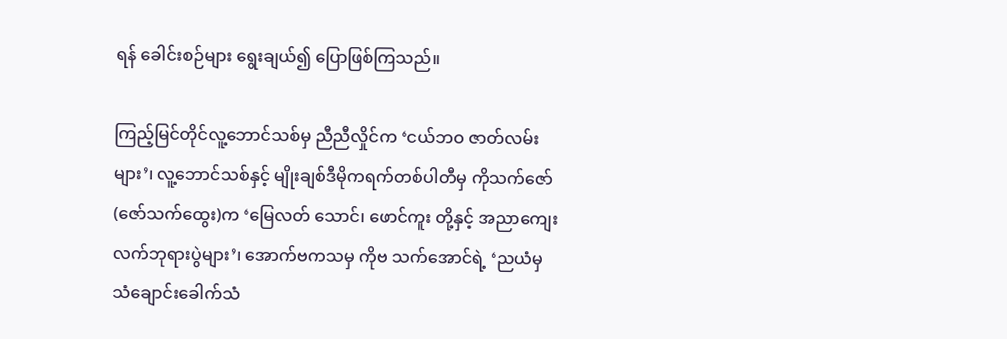ရန် ခေါင်းစဉ်များ ရွေးချယ်၍ ပြောဖြစ်ကြသည်။

ကြည့်မြင်တိုင်လူ့ဘောင်သစ်မှ ညီညီလှိုင်က ‘ငယ်ဘဝ ဇာတ်လမ်းများ’၊ လူ့ဘောင်သစ်နှင့် မျိုးချစ်ဒီမိုကရက်တစ်ပါတီမှ ကိုသက်ဇော် (ဇော်သက်ထွေး)က ‘မြေလတ် သောင်၊ ဖောင်ကူး တို့နှင့် အညာကျေးလက်ဘုရားပွဲများ’၊ အောက်ဗကသမှ ကိုဗ သက်အောင်ရဲ့ ‘ညယံမှ သံချောင်းခေါက်သံ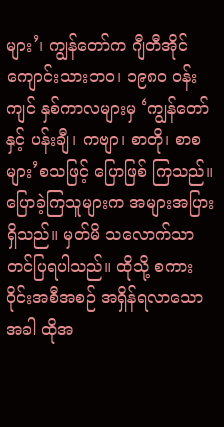များ’၊ ကျွန်တော်က ဂျီတီအိုင်ကျောင်းသားဘဝ၊ ၁၉၈ဝ ဝန်းကျင် နှစ်ကာလများမှ ‘ကျွန်တော်နှင့် ပန်းချီ၊ ကဗျာ၊ စာတို၊ စာစများ’စသဖြင့် ပြောဖြစ် ကြသည်။ ပြောခဲ့ကြသူများက အများအပြားရှိသည်။ မှတ်မိ သလောက်သာ တင်ပြရပါသည်။ ထိုသို့ စကားဝိုင်းအစီအစဉ် အရှိန်ရလာသောအခါ ထိုအ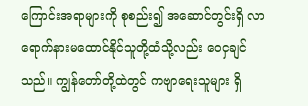ကြောင်းအရာများကို စုစည်း၍ အဆောင်တွင်းရှိ လာရောက်နားမထောင်နိုင်သူတို့ထံသို့လည်း ဝေငှချင်သည်။ ကျွန်တော်တို့ထဲတွင် ကဗျာရေးသူများ ရှိ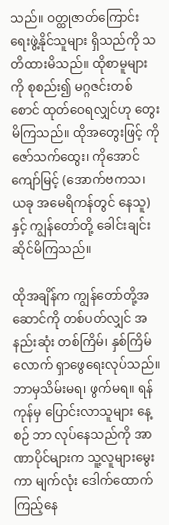သည်။ ဝတ္ထုဇာတ်ကြောင်းရေးဖွဲ့နိုင်သူများ ရှိသည်ကို သတိထားမိသည်။ ထိုစာမူများကို စုစည်း၍ မဂ္ဂဇင်းတစ်စောင် ထုတ်ဝေရလျှင်ဟု တွေးမိကြသည်။ ထိုအတွေးဖြင့် ကိုဇော်သက်ထွေး၊ ကိုအောင် ကျော်မြင့် (အောက်ဗကသ၊ ယခု အမေရိကန်တွင် နေသူ)နှင့် ကျွန်တော်တို့ ခေါင်းချင်းဆိုင်မိကြသည်။

ထိုအချိန်က ကျွန်တော်တို့အဆောင်ကို တစ်ပတ်လျှင် အနည်းဆုံး တစ်ကြိမ်၊ နှစ်ကြိမ်လောက် ရှာဖွေရေးလုပ်သည်။ ဘာမှသိမ်းမရ၊ ဖွက်မရ။ ရန်ကုန်မှ ပြောင်းလာသူများ နေ့စဉ် ဘာ လုပ်နေသည်ကို အာဏာပိုင်များက သူ့လူများမွေးကာ မျက်လုံး ဒေါက်ထောက်ကြည့်နေ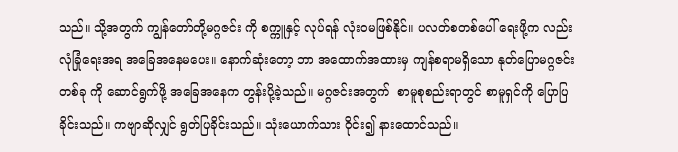သည်။ သို့အတွက် ကျွန်တော်တို့မဂ္ဂဇင်း ကို စက္ကူနှင့် လုပ်ရန် လုံးဝမဖြစ်နိုင်။ ပလတ်စတစ်ပေါ် ရေးဖို့က လည်း လုံခြုံရေးအရ အခြေအနေမပေး။ နောက်ဆုံးတော့ ဘာ အထောက်အထားမှ ကျန်စရာမရှိသော နုတ်ပြောမဂ္ဂဇင်းတစ်ခု ကို ဆောင်ရွက်ဖို့ အခြေအနေက တွန်းပို့ခဲ့သည်။ မဂ္ဂဇင်းအတွက်  စာမူစုစည်းရာတွင် စာမူရှင်ကို ပြောပြခိုင်းသည်။ ကဗျာဆိုလျှင် ရွတ်ပြခိုင်းသည်။ သုံးယောက်သား ဝိုင်း၍ နားထောင်သည်။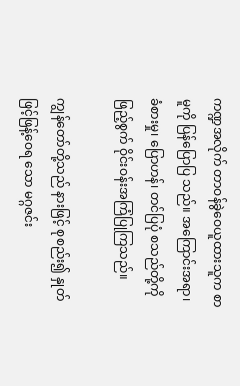ကဏ္ဍအလိုက် တာဝန်ခွဲဝေယူထားသူက စာမူကို ပြန်ပြောပြ သည်။ အကြောင်းအရာ၊ ခံစားမှု၊ ပြောဟန်၊ တင်ပြပုံ စသည်တို့ကို ဖြည့်စွက် ဝိုင်းဝန်းအကြံပြုကြသည်။

ကျွန်တော်တို့သည် နားဖြင့် စုစည်း၍ နှုတ်ဖြင့်ဖြန့်ဝေရ သော မဂ္ဂဇင်း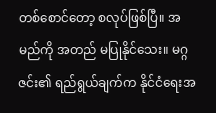တစ်စောင်တော့ စလုပ်ဖြစ်ပြီ။ အမည်ကို အတည် မပြုနိုင်သေး။ မဂ္ဂဇင်း၏ ရည်ရွယ်ချက်က နိုင်ငံရေးအ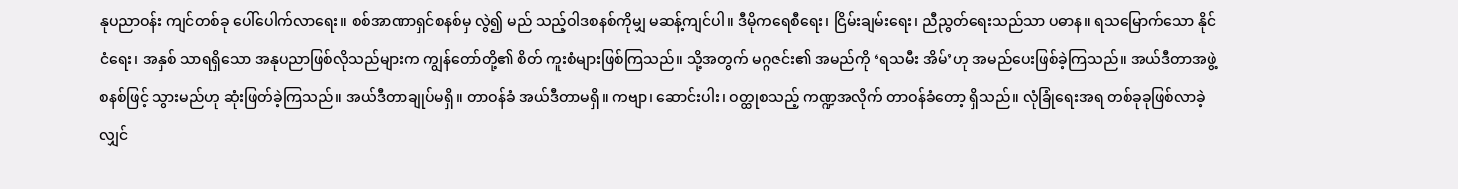နုပညာဝန်း ကျင်တစ်ခု ပေါ်ပေါက်လာရေး။ စစ်အာဏာရှင်စနစ်မှ လွဲ၍ မည် သည့်ဝါဒစနစ်ကိုမျှ မဆန့်ကျင်ပါ။ ဒီမိုကရေစီရေး၊ ငြိမ်းချမ်းရေး၊ ညီညွတ်ရေးသည်သာ ပဓာန။ ရသမြောက်သော နိုင်ငံရေး၊ အနှစ် သာရရှိသော အနုပညာဖြစ်လိုသည်များက ကျွန်တော်တို့၏ စိတ် ကူးစံများဖြစ်ကြသည်။ သို့အတွက် မဂ္ဂဇင်း၏ အမည်ကို ‘ရသမီး အိမ်’ဟု အမည်ပေးဖြစ်ခဲ့ကြသည်။ အယ်ဒီတာအဖွဲ့စနစ်ဖြင့် သွားမည်ဟု ဆုံးဖြတ်ခဲ့ကြသည်။ အယ်ဒီတာချုပ်မရှိ။ တာဝန်ခံ အယ်ဒီတာမရှိ။ ကဗျာ၊ ဆောင်းပါး၊ ဝတ္ထုစသည့် ကဏ္ဍအလိုက် တာဝန်ခံတော့ ရှိသည်။ လုံခြုံရေးအရ တစ်ခုခုဖြစ်လာခဲ့လျှင်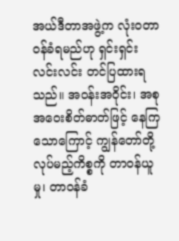အယ်ဒီတာအဖွဲ့က လုံးဝတာဝန်ခံရမည်ဟု ရှင်းရှင်းလင်းလင်း တင်ပြထားရသည်။ အဝန်းအဝိုင်း၊ အစုအဝေးစိတ်ဓာတ်ဖြင့် နေကြသောကြောင့် ကျွန်တော်တို့ လုပ်မည့်ကိစ္စကို တာဝန်ယူမှု၊ တာဝန်ခံ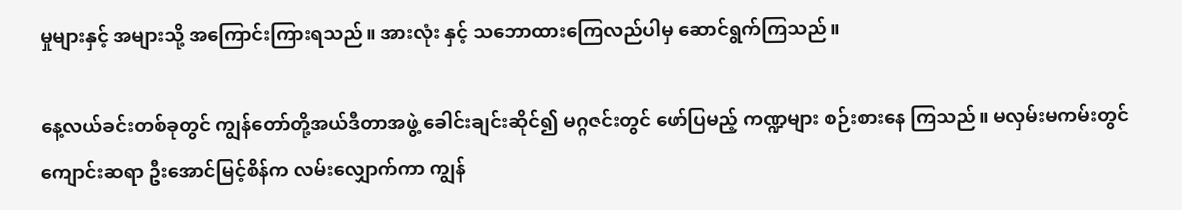မှုများနှင့် အများသို့ အကြောင်းကြားရသည်။ အားလုံး နှင့် သဘောထားကြေလည်ပါမှ ဆောင်ရွက်ကြသည်။

နေ့လယ်ခင်းတစ်ခုတွင် ကျွန်တော်တို့အယ်ဒီတာအဖွဲ့ ခေါင်းချင်းဆိုင်၍ မဂ္ဂဇင်းတွင် ဖော်ပြမည့် ကဏ္ဍများ စဉ်းစားနေ ကြသည်။ မလှမ်းမကမ်းတွင် ကျောင်းဆရာ ဦးအောင်မြင့်စိန်က လမ်းလျှောက်ကာ ကျွန်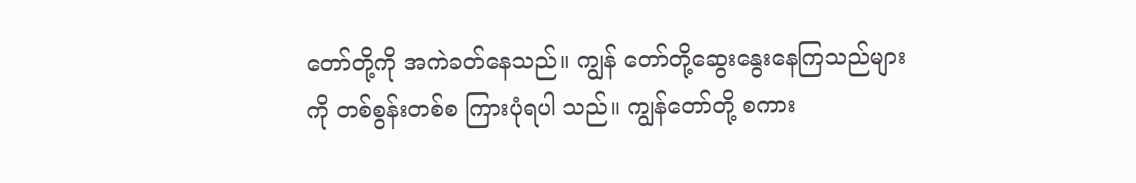တော်တို့ကို အကဲခတ်နေသည်။ ကျွန် တော်တို့ဆွေးနွေးနေကြသည်များကို တစ်စွန်းတစ်စ ကြားပုံရပါ သည်။ ကျွန်တော်တို့ စကား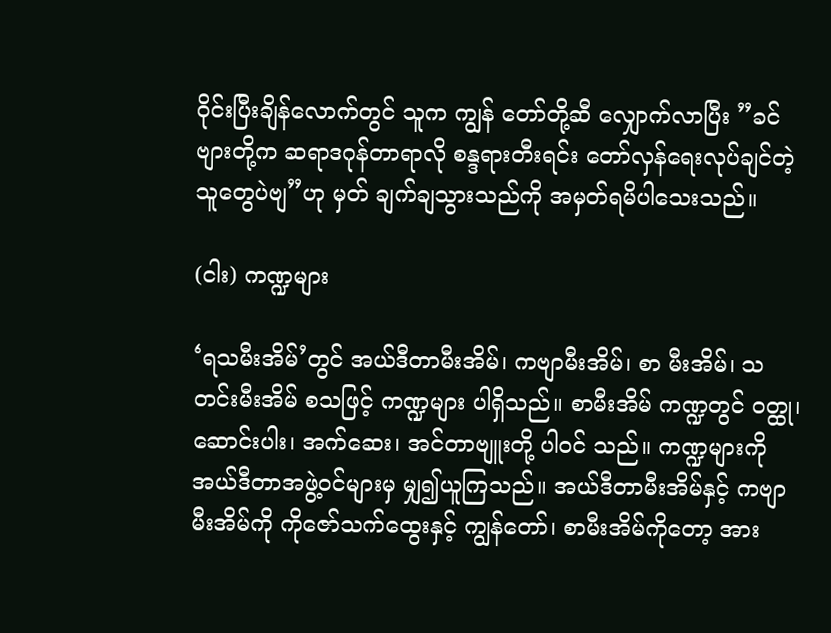ဝိုင်းပြီးချိန်လောက်တွင် သူက ကျွန် တော်တို့ဆီ လျှောက်လာပြီး ”ခင်ဗျားတို့က ဆရာဒဂုန်တာရာလို စန္ဒရားတီးရင်း တော်လှန်ရေးလုပ်ချင်တဲ့သူတွေပဲဗျ”ဟု မှတ် ချက်ချသွားသည်ကို အမှတ်ရမိပါသေးသည်။

(ငါး) ကဏ္ဍများ

‘ရသမီးအိမ်’တွင် အယ်ဒီတာမီးအိမ်၊ ကဗျာမီးအိမ်၊ စာ မီးအိမ်၊ သတင်းမီးအိမ် စသဖြင့် ကဏ္ဍများ ပါရှိသည်။ စာမီးအိမ် ကဏ္ဍတွင် ဝတ္ထု၊ ဆောင်းပါး၊ အက်ဆေး၊ အင်တာဗျူးတို့ ပါဝင် သည်။ ကဏ္ဍများကို အယ်ဒီတာအဖွဲ့ဝင်များမှ မျှ၍ယူကြသည်။ အယ်ဒီတာမီးအိမ်နှင့် ကဗျာမီးအိမ်ကို ကိုဇော်သက်ထွေးနှင့် ကျွန်တော်၊ စာမီးအိမ်ကိုတော့ အား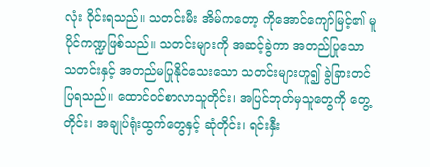လုံး ဝိုင်းရသည်။ သတင်းမီး အိမ်ကတော့ ကိုအောင်ကျော်မြင့်၏ မူပိုင်ကဏ္ဍဖြစ်သည်။ သတင်းများကို အဆင့်ခွဲကာ အတည်ပြုသောသတင်းနှင့် အတည်မပြုနိုင်သေးသော သတင်းများဟူ၍ ခွဲခြားတင်ပြရသည်။ ထောင်ဝင်စာလာသူတိုင်း၊ အပြင်ဘုတ်မှသူတွေကို တွေ့တိုင်း၊ အချုပ်ရုံးထွက်တွေနှင့် ဆုံတိုင်း၊ ရင်းနှီး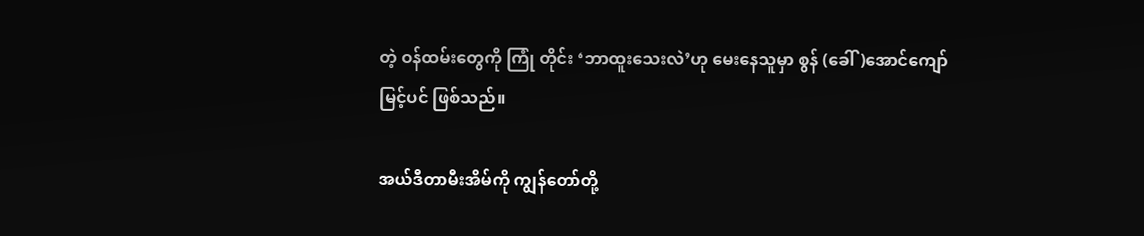တဲ့ ဝန်ထမ်းတွေကို ကြုံ တိုင်း ‘ဘာထူးသေးလဲ’ဟု မေးနေသူမှာ စွန် (ခေါ်)အောင်ကျော် မြင့်ပင် ဖြစ်သည်။

အယ်ဒီတာမီးအိမ်ကို ကျွန်တော်တို့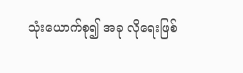သုံးယောက်စု၍ အခု လိုရေးဖြစ်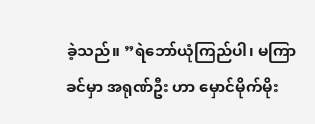ခဲ့သည်။ ”ရဲဘော်ယုံကြည်ပါ၊ မကြာခင်မှာ အရုဏ်ဦး ဟာ မှောင်မိုက်မိုး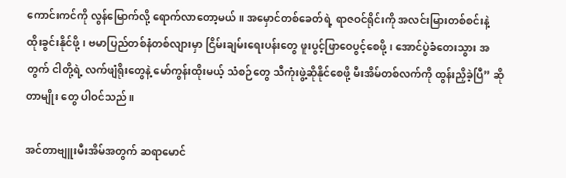ကောင်းကင်ကို လွန်မြောက်လို့ ရောက်လာတော့မယ်။ အမှောင်တစ်ခေတ်ရဲ့ ရာဇဝင်ရိုင်းကို အလင်းမြားတစ်စင်းနဲ့ ထိုးခွင်းနိုင်ဖို့၊ ဗမာပြည်တစ်နံတစ်လျားမှာ ငြိမ်းချမ်းရေးပန်းတွေ ဖူးပွင့်ဖြာဝေပွင့်စေဖို့၊ အောင်ပွဲခံတေးသွား အတွက် ငါတို့ရဲ့ လက်ဖျံရိုးတွေနဲ့ မော်ကွန်းထိုးမယ့် သံစဉ်တွေ သီကုံးဖွဲ့ဆိုနိုင်စေဖို့ မီးအိမ်တစ်လက်ကို ထွန်းညှိခဲ့ပြီ” ဆိုတာမျိုး တွေ ပါဝင်သည်။

အင်တာဗျူးမီးအိမ်အတွက် ဆရာမောင်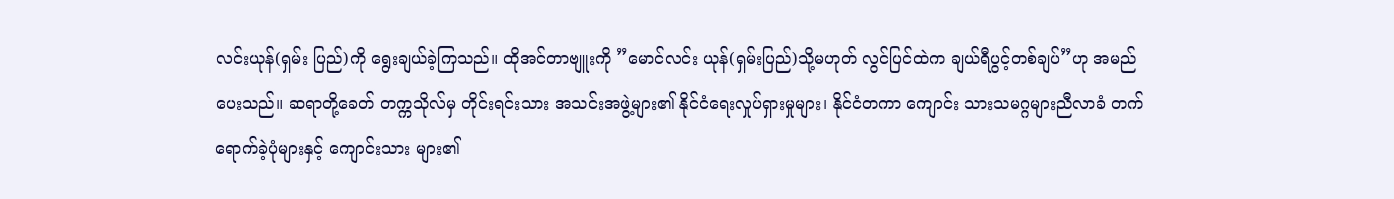လင်းယုန်(ရှမ်း ပြည်)ကို ရွေးချယ်ခဲ့ကြသည်။ ထိုအင်တာဗျူးကို ”မောင်လင်း ယုန်(ရှမ်းပြည်)သို့မဟုတ် လွင်ပြင်ထဲက ချယ်ရီပွင့်တစ်ချပ်”ဟု အမည်ပေးသည်။ ဆရာတို့ခေတ် တက္ကသိုလ်မှ တိုင်းရင်းသား အသင်းအဖွဲ့များ၏ နိုင်ငံရေးလှုပ်ရှားမှုများ၊ နိုင်ငံတကာ ကျောင်း သားသမဂ္ဂများညီလာခံ တက်ရောက်ခဲ့ပုံများနှင့် ကျောင်းသား များ၏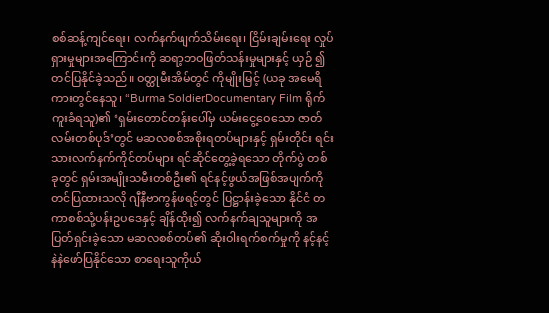စစ်ဆန့်ကျင်ရေး၊ လက်နက်ဖျက်သိမ်းရေး၊ ငြိမ်းချမ်းရေး လှုပ်ရှားမှုများအကြောင်းကို ဆရာ့ဘဝဖြတ်သန်းမှုများနှင့် ယှဉ် ၍ တင်ပြနိုင်ခဲ့သည်။ ဝတ္ထုမီးအိမ်တွင် ကိုမျိုးမြင့် (ယခု အမေရိ ကားတွင်နေသူ၊ “Burma SoldierDocumentary Film ရိုက်ကူးခံရသူ)၏ ‘ရှမ်းတောင်တန်းပေါ်မှ ယမ်းငွေ့ဝေသော ဇာတ်လမ်းတစ်ပုဒ်’တွင် မဆလစစ်အစိုးရတပ်များနှင့် ရှမ်းတိုင်း ရင်းသားလက်နက်ကိုင်တပ်များ ရင်ဆိုင်တွေ့ခဲ့ရသော တိုက်ပွဲ တစ်ခုတွင် ရှမ်းအမျိုးသမီးတစ်ဦး၏ ရင်နင့်ဖွယ်အဖြစ်အပျက်ကို တင်ပြထားသလို ဂျီနီဗာကွန်ဖရင့်တွင် ပြဋ္ဌာန်းခဲ့သော နိုင်ငံ တကာစစ်သုံ့ပန်းဥပဒေနှင့် ချိန်ထိုး၍ လက်နက်ချသူများကို အပြတ်ရှင်းခဲ့သော မဆလစစ်တပ်၏ ဆိုးဝါးရက်စက်မှုကို နင့်နင့် နဲနဲဖော်ပြနိုင်သော စာရေးသူကိုယ်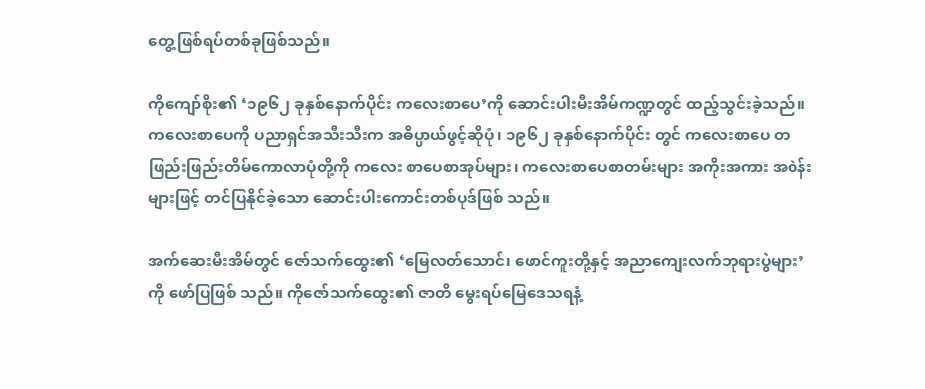တွေ့ဖြစ်ရပ်တစ်ခုဖြစ်သည်။

ကိုကျော်စိုး၏ ‘၁၉၆၂ ခုနှစ်နောက်ပိုင်း ကလေးစာပေ’ကို ဆောင်းပါးမီးအိမ်ကဏ္ဍတွင် ထည့်သွင်းခဲ့သည်။ ကလေးစာပေကို ပညာရှင်အသီးသီးက အဓိပ္ပာယ်ဖွင့်ဆိုပုံ၊ ၁၉၆၂ ခုနှစ်နောက်ပိုင်း တွင် ကလေးစာပေ တဖြည်းဖြည်းတိမ်ကောလာပုံတို့ကို ကလေး စာပေစာအုပ်များ၊ ကလေးစာပေစာတမ်းများ အကိုးအကား အòန်းများဖြင့် တင်ပြနိုင်ခဲ့သော ဆောင်းပါးကောင်းတစ်ပုဒ်ဖြစ် သည်။

အက်ဆေးမီးအိမ်တွင် ဇော်သက်ထွေး၏ ‘မြေလတ်သောင်၊ ဖောင်ကူးတို့နှင့် အညာကျေးလက်ဘုရားပွဲများ’ကို ဖော်ပြဖြစ် သည်။ ကိုဇော်သက်ထွေး၏ ဇာတိ မွေးရပ်မြေဒေသရနံ့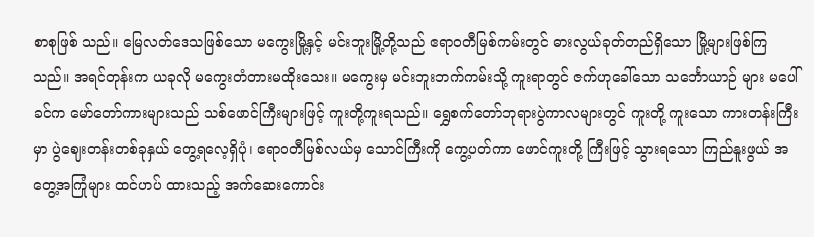စာစုဖြစ် သည်။ မြေလတ်ဒေသဖြစ်သော မကွေးမြို့နှင့် မင်းဘူးမြို့တို့သည် ဧရာဝတီမြစ်ကမ်းတွင် ဓားလွယ်ခုတ်တည်ရှိသော မြို့များဖြစ်ကြ သည်။ အရင်တုန်းက ယခုလို မကွေးတံတားမထိုးသေး။ မကွေးမှ မင်းဘူးဘက်ကမ်းသို့ ကူးရာတွင် ဇက်ဟုခေါ်သော သင်္ဘောယာဉ် များ မပေါ်ခင်က မော်တော်ကားများသည် သစ်ဖောင်ကြီးများဖြင့် ကူးတို့ကူးရသည်။ ရွှေစက်တော်ဘုရားပွဲကာလများတွင် ကူးတို့ ကူးသော ကားတန်းကြီးမှာ ပွဲဈေးတန်းတစ်ခုနှယ် တွေ့ရလေ့ရှိပုံ၊ ဧရာဝတီမြစ်လယ်မှ သောင်ကြီးကို ကွေ့ပတ်ကာ ဖောင်ကူးတို့ ကြီးဖြင့် သွားရသော ကြည်နူးဖွယ် အတွေ့အကြုံများ ထင်ဟပ် ထားသည့် အက်ဆေးကောင်း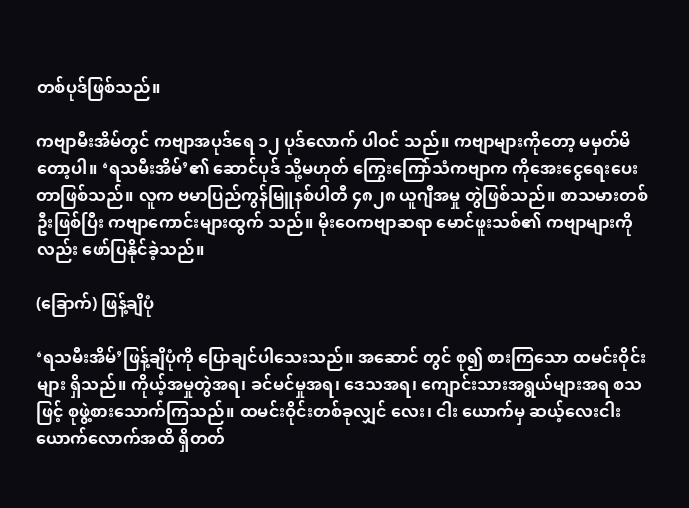တစ်ပုဒ်ဖြစ်သည်။

ကဗျာမီးအိမ်တွင် ကဗျာအပုဒ်ရေ ၁၂ ပုဒ်လောက် ပါဝင် သည်။ ကဗျာများကိုတော့ မမှတ်မိတော့ပါ။ ‘ရသမီးအိမ်’၏ ဆောင်ပုဒ် သို့မဟုတ် ကြွေးကြော်သံကဗျာက ကိုအေးငွေရေးပေး တာဖြစ်သည်။ လူက ဗမာပြည်ကွန်မြူနစ်ပါတီ ၄၈၂၈ ယူဂျီအမှု တွဲဖြစ်သည်။ စာသမားတစ်ဦးဖြစ်ပြီး ကဗျာကောင်းများထွက် သည်။ မိုးဝေကဗျာဆရာ မောင်ဖူးသစ်၏ ကဗျာများကိုလည်း ဖော်ပြနိုင်ခဲ့သည်။

(ခြောက်) ဖြန့်ချိပုံ

‘ရသမီးအိမ်’ဖြန့်ချိပုံကို ပြောချင်ပါသေးသည်။ အဆောင် တွင် စု၍ စားကြသော ထမင်းဝိုင်းများ ရှိသည်။ ကိုယ့်အမှုတွဲအရ၊ ခင်မင်မှုအရ၊ ဒေသအရ၊ ကျောင်းသားအရွယ်များအရ စသဖြင့် စုဖွဲ့စားသောက်ကြသည်။ ထမင်းဝိုင်းတစ်ခုလျှင် လေး၊ ငါး ယောက်မှ ဆယ့်လေးငါးယောက်လောက်အထိ ရှိတတ်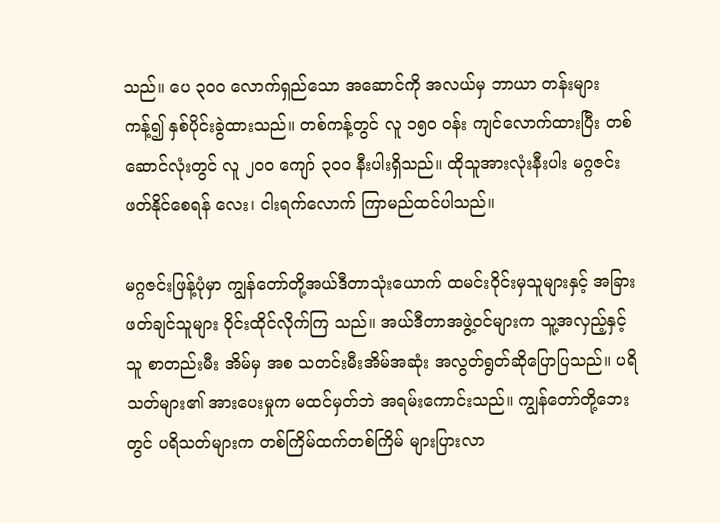သည်။ ပေ ၃ဝဝ လောက်ရှည်သော အဆောင်ကို အလယ်မှ ဘာယာ တန်းများ ကန့်၍ နှစ်ပိုင်းခွဲထားသည်။ တစ်ကန့်တွင် လူ ၁၅ဝ ဝန်း ကျင်လောက်ထားပြီး တစ်ဆောင်လုံးတွင် လူ ၂ဝဝ ကျော် ၃ဝဝ နီးပါးရှိသည်။ ထိုသူအားလုံးနီးပါး မဂ္ဂဇင်းဖတ်နိုင်စေရန် လေး၊ ငါးရက်လောက် ကြာမည်ထင်ပါသည်။

မဂ္ဂဇင်းဖြန့်ပုံမှာ ကျွန်တော်တို့အယ်ဒီတာသုံးယောက် ထမင်းဝိုင်းမှသူများနှင့် အခြားဖတ်ချင်သူများ ဝိုင်းထိုင်လိုက်ကြ သည်။ အယ်ဒီတာအဖွဲ့ဝင်များက သူ့အလှည့်နှင့် သူ စာတည်းမီး အိမ်မှ အစ သတင်းမီးအိမ်အဆုံး အလွတ်ရွတ်ဆိုပြောပြသည်။ ပရိသတ်များ၏ အားပေးမှုက မထင်မှတ်ဘဲ အရမ်းကောင်းသည်။ ကျွန်တော်တို့ဘေးတွင် ပရိသတ်များက တစ်ကြိမ်ထက်တစ်ကြိမ် များပြားလာ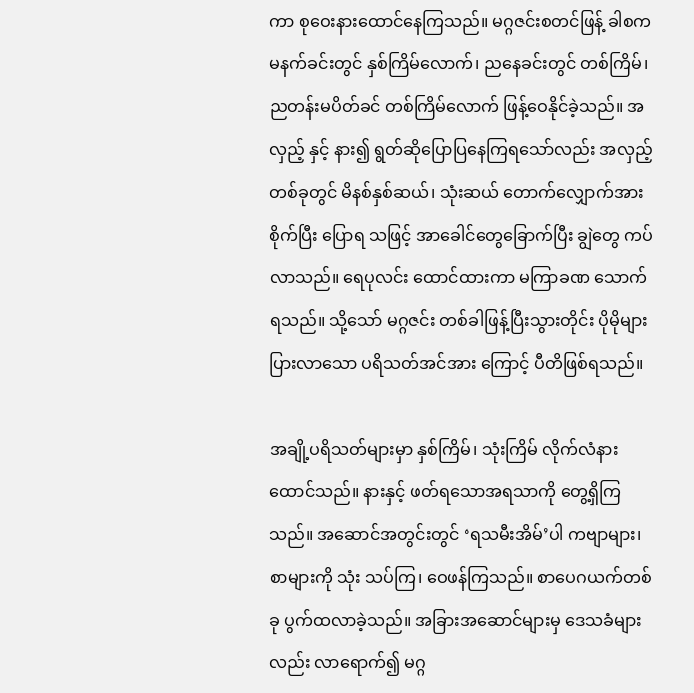ကာ စုဝေးနားထောင်နေကြသည်။ မဂ္ဂဇင်းစတင်ဖြန့် ခါစက မနက်ခင်းတွင် နှစ်ကြိမ်လောက်၊ ညနေခင်းတွင် တစ်ကြိမ်၊ ညတန်းမပိတ်ခင် တစ်ကြိမ်လောက် ဖြန့်ဝေနိုင်ခဲ့သည်။ အလှည့် နှင့် နား၍ ရွတ်ဆိုပြောပြနေကြရသော်လည်း အလှည့်တစ်ခုတွင် မိနစ်နှစ်ဆယ်၊ သုံးဆယ် တောက်လျှောက်အားစိုက်ပြီး ပြောရ သဖြင့် အာခေါင်တွေခြောက်ပြီး ချွဲတွေ ကပ်လာသည်။ ရေပုလင်း ထောင်ထားကာ မကြာခဏ သောက်ရသည်။ သို့သော် မဂ္ဂဇင်း တစ်ခါဖြန့်ပြီးသွားတိုင်း ပိုမိုများပြားလာသော ပရိသတ်အင်အား ကြောင့် ပီတိဖြစ်ရသည်။

အချို့ပရိသတ်များမှာ နှစ်ကြိမ်၊ သုံးကြိမ် လိုက်လံနား ထောင်သည်။ နားနှင့် ဖတ်ရသောအရသာကို တွေ့ရှိကြသည်။ အဆောင်အတွင်းတွင် ‘ရသမီးအိမ်’ပါ ကဗျာများ၊ စာများကို သုံး သပ်ကြ၊ ဝေဖန်ကြသည်။ စာပေဂယက်တစ်ခု ပွက်ထလာခဲ့သည်။ အခြားအဆောင်များမှ ဒေသခံများလည်း လာရောက်၍ မဂ္ဂ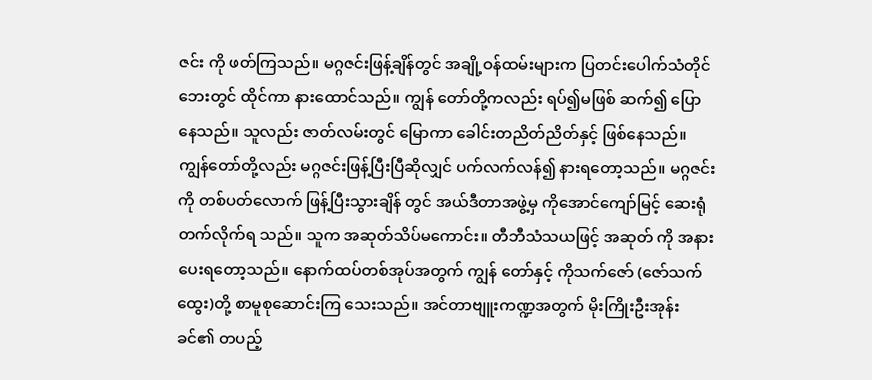ဇင်း ကို ဖတ်ကြသည်။ မဂ္ဂဇင်းဖြန့်ချိန်တွင် အချို့ဝန်ထမ်းများက ပြတင်းပေါက်သံတိုင်ဘေးတွင် ထိုင်ကာ နားထောင်သည်။ ကျွန် တော်တို့ကလည်း ရပ်၍မဖြစ် ဆက်၍ ပြောနေသည်။ သူလည်း ဇာတ်လမ်းတွင် မြောကာ ခေါင်းတညိတ်ညိတ်နှင့် ဖြစ်နေသည်။ ကျွန်တော်တို့လည်း မဂ္ဂဇင်းဖြန့်ပြီးပြီဆိုလျှင် ပက်လက်လန်၍ နားရတော့သည်။ မဂ္ဂဇင်းကို တစ်ပတ်လောက် ဖြန့်ပြီးသွားချိန် တွင် အယ်ဒီတာအဖွဲ့မှ ကိုအောင်ကျော်မြင့် ဆေးရုံတက်လိုက်ရ သည်။ သူက အဆုတ်သိပ်မကောင်း။ တီဘီသံသယဖြင့် အဆုတ် ကို အနားပေးရတော့သည်။ နောက်ထပ်တစ်အုပ်အတွက် ကျွန် တော်နှင့် ကိုသက်ဇော် (ဇော်သက်ထွေး)တို့ စာမူစုဆောင်းကြ သေးသည်။ အင်တာဗျူးကဏ္ဍအတွက် မိုးကြိုးဦးအုန်းခင်၏ တပည့်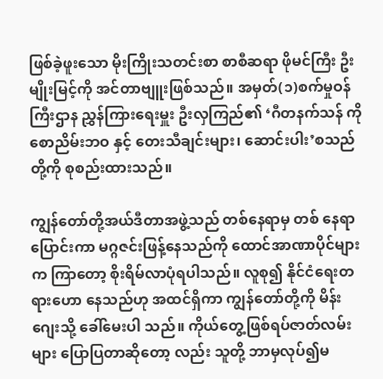ဖြစ်ခဲ့ဖူးသော မိုးကြိုးသတင်းစာ စာစီဆရာ ဖိုမင်ကြီး ဦးမျိုးမြင့်ကို အင်တာဗျူးဖြစ်သည်။ အမှတ်(၁)စက်မှုဝန်ကြီးဌာန ညွှန်ကြားရေးမှူး ဦးလှကြည်၏ ‘ဂီတနက်သန် ကိုစောညိမ်းဘဝ နှင့် တေးသီချင်းများ၊ ဆောင်းပါး’စသည်တို့ကို စုစည်းထားသည်။

ကျွန်တော်တို့အယ်ဒီတာအဖွဲ့သည် တစ်နေရာမှ တစ် နေရာပြောင်းကာ မဂ္ဂဇင်းဖြန့်နေသည်ကို ထောင်အာဏာပိုင်များ က ကြာတော့ စိုးရိမ်လာပုံရပါသည်။ လူစု၍ နိုင်ငံရေးတရားဟော နေသည်ဟု အထင်ရှိကာ ကျွန်တော်တို့ကို မိန်းဂျေးသို့ ခေါ်မေးပါ သည်။ ကိုယ်တွေ့ဖြစ်ရပ်ဇာတ်လမ်းများ ပြောပြတာဆိုတော့ လည်း သူတို့ ဘာမှလုပ်၍မ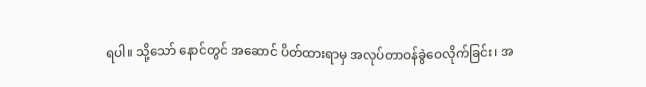ရပါ။ သို့သော် နောင်တွင် အဆောင် ပိတ်ထားရာမှ အလုပ်တာဝန်ခွဲဝေလိုက်ခြင်း၊ အ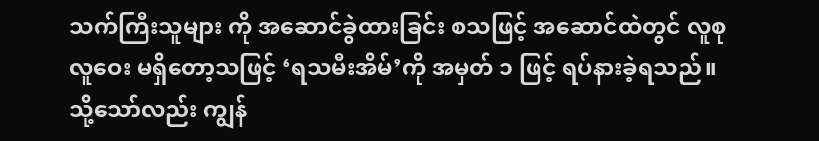သက်ကြီးသူများ ကို အဆောင်ခွဲထားခြင်း စသဖြင့် အဆောင်ထဲတွင် လူစုလူဝေး မရှိတော့သဖြင့် ‘ရသမီးအိမ်’ကို အမှတ် ၁ ဖြင့် ရပ်နားခဲ့ရသည်။ သို့သော်လည်း ကျွန်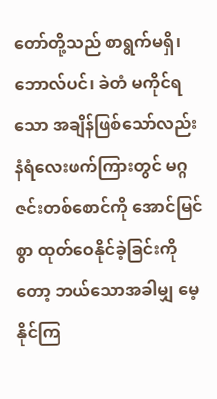တော်တို့သည် စာရွက်မရှိ၊ ဘောလ်ပင်၊ ခဲတံ မကိုင်ရသော အချိန်ဖြစ်သော်လည်း နံရံလေးဖက်ကြားတွင် မဂ္ဂဇင်းတစ်စောင်ကို အောင်မြင်စွာ ထုတ်ဝေနိုင်ခဲ့ခြင်းကိုတော့ ဘယ်သောအခါမျှ မေ့နိုင်ကြ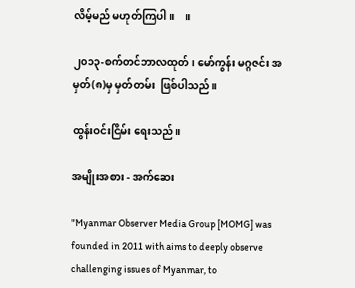လိမ့်မည် မဟုတ်ကြပါ။    ။

၂၀၁၃-စက်တင်ဘာလထုတ်၊ မော်ကွန်း မဂ္ဂဇင်း အမှတ်(၈)မှ မှတ်တမ်း  ဖြစ်ပါသည်။

ထွန်းဝင်းငြိမ်း ရေးသည်။

အမျိုးအစား - အက်ဆေး

"Myanmar Observer Media Group [MOMG] was founded in 2011 with aims to deeply observe challenging issues of Myanmar, to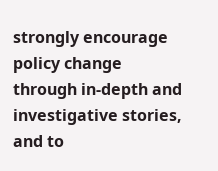strongly encourage policy change through in-depth and investigative stories, and to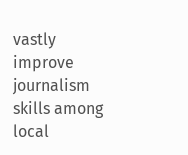vastly improve journalism skills among local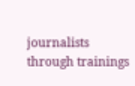journalists through trainings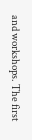and workshops. The first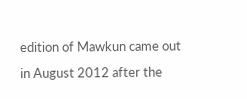edition of Mawkun came out in August 2012 after the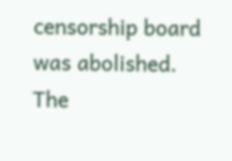censorship board was abolished. The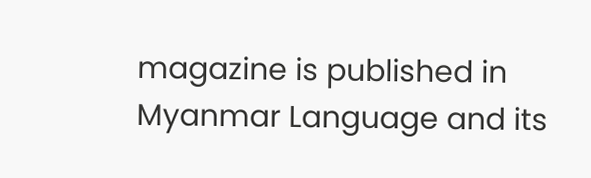magazine is published in Myanmar Language and its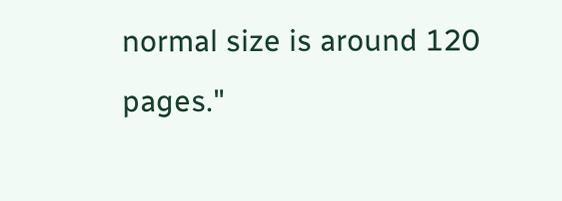normal size is around 120 pages."